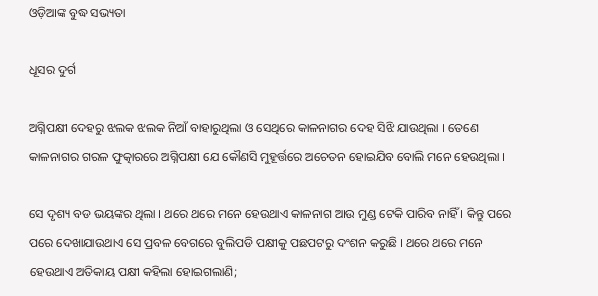ଓଡ଼ିଆଙ୍କ ବୁଦ୍ଧ ସଭ୍ୟତା

ଧୂସର ଦୁର୍ଗ

ଅଗ୍ନିପକ୍ଷୀ ଦେହରୁ ଝଲକ ଝଲକ ନିଆଁ ବାହାରୁଥିଲା ଓ ସେଥିରେ କାଳନାଗର ଦେହ ସିଝି ଯାଉଥିଲା । ତେଣେ କାଳନାଗର ଗରଳ ଫୁତ୍କାରରେ ଅଗ୍ନିପକ୍ଷୀ ଯେ କୌଣସି ମୁହୂର୍ତ୍ତରେ ଅଚେତନ ହୋଇଯିବ ବୋଲି ମନେ ହେଉଥିଲା ।

ସେ ଦୃଶ୍ୟ ବଡ ଭୟଙ୍କର ଥିଲା । ଥରେ ଥରେ ମନେ ହେଉଥାଏ କାଳନାଗ ଆଉ ମୁଣ୍ଡ ଟେକି ପାରିବ ନାହିଁ । କିନ୍ତୁ ପରେ ପରେ ଦେଖାଯାଉଥାଏ ସେ ପ୍ରବଳ ବେଗରେ ବୁଲିପଡି ପକ୍ଷୀକୁ ପଛପଟରୁ ଦଂଶନ କରୁଛି । ଥରେ ଥରେ ମନେ ହେଉଥାଏ ଅତିକାୟ ପକ୍ଷୀ କହିଲା ହୋଇଗଲାଣି;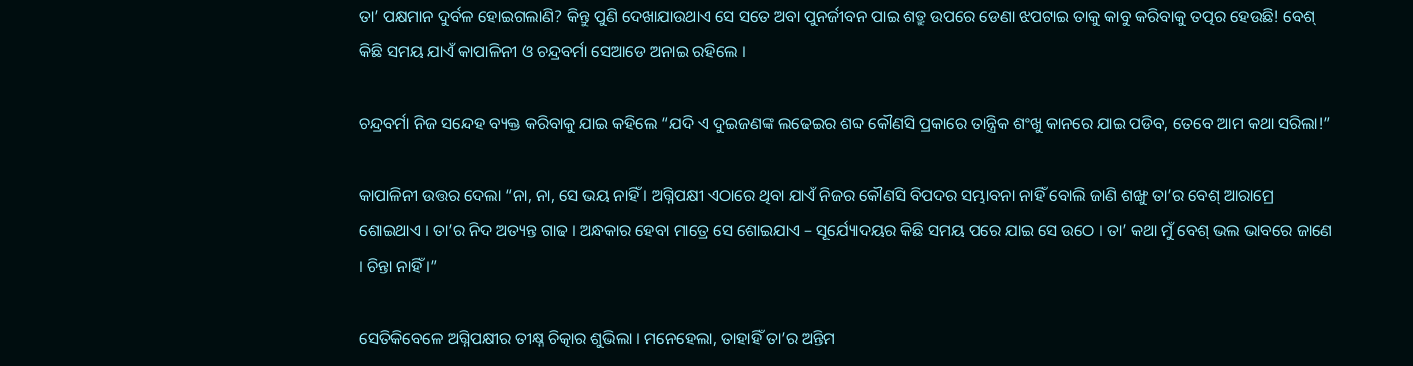ତା’ ପକ୍ଷମାନ ଦୁର୍ବଳ ହୋଇଗଲାଣି? କିନ୍ତୁ ପୁଣି ଦେଖାଯାଉଥାଏ ସେ ସତେ ଅବା ପୁନର୍ଜୀବନ ପାଇ ଶତ୍ରୁ ଉପରେ ଡେଣା ଝପଟାଇ ତାକୁ କାବୁ କରିବାକୁ ତତ୍ପର ହେଉଛି! ବେଶ୍ କିଛି ସମୟ ଯାଏଁ କାପାଳିନୀ ଓ ଚନ୍ଦ୍ରବର୍ମା ସେଆଡେ ଅନାଇ ରହିଲେ ।

ଚନ୍ଦ୍ରବର୍ମା ନିଜ ସନ୍ଦେହ ବ୍ୟକ୍ତ କରିବାକୁ ଯାଇ କହିଲେ “ଯଦି ଏ ଦୁଇଜଣଙ୍କ ଲଢେଇର ଶବ୍ଦ କୌଣସି ପ୍ରକାରେ ତାନ୍ତ୍ରିକ ଶଂଖୁ କାନରେ ଯାଇ ପଡିବ, ତେବେ ଆମ କଥା ସରିଲା!”

କାପାଳିନୀ ଉତ୍ତର ଦେଲା “ନା, ନା, ସେ ଭୟ ନାହିଁ । ଅଗ୍ନିପକ୍ଷୀ ଏଠାରେ ଥିବା ଯାଏଁ ନିଜର କୌଣସି ବିପଦର ସମ୍ଭାବନା ନାହିଁ ବୋଲି ଜାଣି ଶଙ୍ଖୁ ତା’ର ବେଶ୍ ଆରାମ୍ରେ ଶୋଇଥାଏ । ତା’ର ନିଦ ଅତ୍ୟନ୍ତ ଗାଢ । ଅନ୍ଧକାର ହେବା ମାତ୍ରେ ସେ ଶୋଇଯାଏ – ସୂର୍ଯ୍ୟୋଦୟର କିଛି ସମୟ ପରେ ଯାଇ ସେ ଉଠେ । ତା’ କଥା ମୁଁ ବେଶ୍ ଭଲ ଭାବରେ ଜାଣେ । ଚିନ୍ତା ନାହିଁ ।”

ସେତିକିବେଳେ ଅଗ୍ନିପକ୍ଷୀର ତୀକ୍ଷ୍ନ ଚିତ୍କାର ଶୁଭିଲା । ମନେହେଲା, ତାହାହିଁ ତା’ର ଅନ୍ତିମ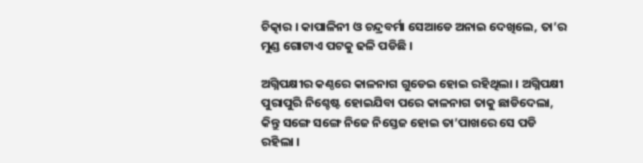ଚିତ୍କାର । କାପାଳିନୀ ଓ ଚନ୍ଦ୍ରବର୍ମା ସେଆଡେ ଅନାଇ ଦେଖିଲେ, ତା’ର ମୁଣ୍ଡ ଗୋଟାଏ ପଟକୁ ଢଳି ପଡିଛି ।

ଅଗ୍ନିପକ୍ଷୀର କଣ୍ଠରେ କାଳନାଗ ଗୁଡେଇ ହୋଇ ରହିଥିଲା । ଅଗ୍ନିପକ୍ଷୀ ପୁରାପୁରି ନିଶ୍ଚେଷ୍ଟ ହୋଇଯିବା ପରେ କାଳନାଗ ତାକୁ ଛାଡିଦେଲା, କିନ୍ତୁ ସଙ୍ଗେ ସଙ୍ଗେ ନିଜେ ନିସ୍ତେଜ ହୋଇ ତା’ପାଖରେ ସେ ପଡି ରହିଲା ।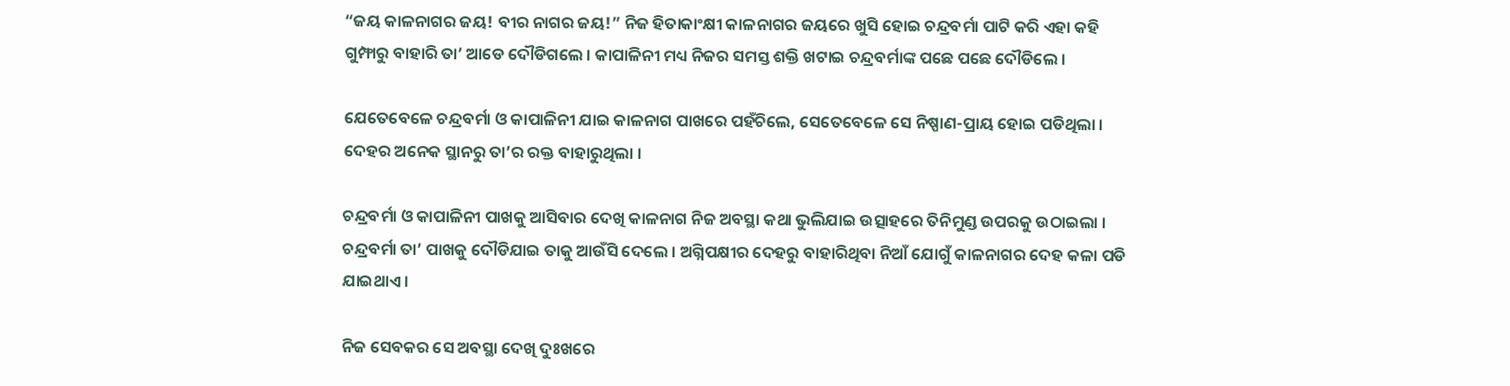“ଜୟ କାଳନାଗର ଜୟ! ବୀର ନାଗର ଜୟ!” ନିଜ ହିତାକାଂକ୍ଷୀ କାଳନାଗର ଜୟରେ ଖୁସି ହୋଇ ଚନ୍ଦ୍ରବର୍ମା ପାଟି କରି ଏହା କହି ଗୁମ୍ଫାରୁ ବାହାରି ତା’ ଆଡେ ଦୌଡିଗଲେ । କାପାଳିନୀ ମଧ୍ୟ ନିଜର ସମସ୍ତ ଶକ୍ତି ଖଟାଇ ଚନ୍ଦ୍ରବର୍ମାଙ୍କ ପଛେ ପଛେ ଦୌଡିଲେ ।

ଯେତେବେଳେ ଚନ୍ଦ୍ରବର୍ମା ଓ କାପାଳିନୀ ଯାଇ କାଳନାଗ ପାଖରେ ପହଁଚିଲେ, ସେତେବେଳେ ସେ ନିଷ୍ପାଣ-ପ୍ରାୟ ହୋଇ ପଡିଥିଲା । ଦେହର ଅନେକ ସ୍ଥାନରୁ ତା’ର ରକ୍ତ ବାହାରୁଥିଲା ।

ଚନ୍ଦ୍ରବର୍ମା ଓ କାପାଳିନୀ ପାଖକୁ ଆସିବାର ଦେଖି କାଳନାଗ ନିଜ ଅବସ୍ଥା କଥା ଭୁଲିଯାଇ ଉତ୍ସାହରେ ତିନିମୁଣ୍ଡ ଉପରକୁ ଉଠାଇଲା । ଚନ୍ଦ୍ରବର୍ମା ତା’ ପାଖକୁ ଦୌଡିଯାଇ ତାକୁ ଆଉଁସି ଦେଲେ । ଅଗ୍ନିପକ୍ଷୀର ଦେହରୁ ବାହାରିଥିବା ନିଆଁ ଯୋଗୁଁ କାଳନାଗର ଦେହ କଳା ପଡି ଯାଇଥାଏ ।

ନିଜ ସେବକର ସେ ଅବସ୍ଥା ଦେଖି ଦୁଃଖରେ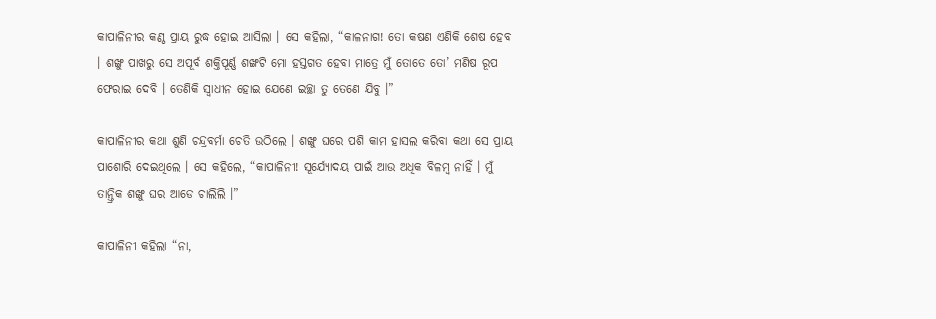କାପାଳିନୀର କଣ୍ଠ ପ୍ରାୟ ରୁଦ୍ଧ ହୋଇ ଆସିଲା । ସେ କହିଲା, “କାଳନାଗ! ତୋ କଷଣ ଏଣିକି ଶେଷ ହେବ । ଶଙ୍ଖୁ ପାଖରୁ ସେ ଅପୂର୍ବ ଶକ୍ତିପୂର୍ଣ୍ଣ ଶଙ୍ଖଟି ମୋ ହସ୍ତଗତ ହେବା ମାତ୍ରେ ମୁଁ ତୋତେ ତୋ’ ମଣିଷ ରୂପ ଫେରାଇ ଦେବି । ତେଣିକି ସ୍ୱାଧୀନ ହୋଇ ଯେଣେ ଇଚ୍ଛା ତୁ ତେଣେ ଯିବୁ ।”

କାପାଳିନୀର କଥା ଶୁଣି ଚନ୍ଦ୍ରବର୍ମା ଚେତି ଉଠିଲେ । ଶଙ୍ଖୁ ଘରେ ପଶି କାମ ହାସଲ କରିବା କଥା ସେ ପ୍ରାୟ ପାଶୋରି ଦେଇଥିଲେ । ସେ କହିଲେ, “କାପାଳିନୀ! ସୂର୍ଯ୍ୟୋଦୟ ପାଇଁ ଆଉ ଅଧିକ ବିଳମ୍ବ ନାହିଁ । ମୁଁ ତାନ୍ତ୍ରିକ ଶଙ୍ଖୁ ଘର ଆଡେ ଚାଲିଲି ।”

କାପାଳିନୀ କହିଲା “ନା,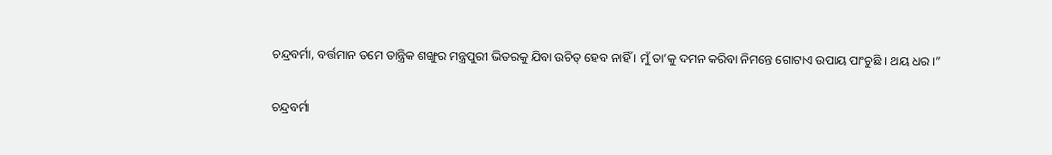ଚନ୍ଦ୍ରବର୍ମା, ବର୍ତ୍ତମାନ ତମେ ତାନ୍ତ୍ରିକ ଶଙ୍ଖୁର ମନ୍ତ୍ରପୁରୀ ଭିତରକୁ ଯିବା ଉଚିତ୍ ହେବ ନାହିଁ । ମୁଁ ତା’କୁ ଦମନ କରିବା ନିମନ୍ତେ ଗୋଟାଏ ଉପାୟ ପାଂଚୁଛି । ଥୟ ଧର ।”

ଚନ୍ଦ୍ରବର୍ମା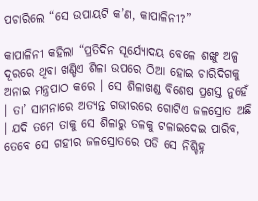ପଚାରିଲେ “ସେ ଉପାୟଟି କ’ଣ, କାପାଳିନୀ?”

କାପାଳିନୀ କହିଲା “ପ୍ରତିଦିନ ସୂର୍ଯ୍ୟୋଦୟ ବେଳେ ଶଙ୍ଖୁ ଅଳ୍ପ ଦୂରରେ ଥିବା ଖଣ୍ଡିଏ ଶିଳା ଉପରେ ଠିଆ ହୋଇ ଚାରିଦିଗକୁ ଅନାଇ ମନ୍ତ୍ରପାଠ କରେ । ସେ ଶିଳାଖଣ୍ଡ ବିଶେଷ ପ୍ରଶସ୍ତ ନୁହେଁ । ତା’ ସାମନାରେ ଅତ୍ୟନ୍ତ ଗଭୀରରେ ଗୋଟିଏ ଜଳସ୍ରୋତ ଅଛି । ଯଦି ତମେ ତାକୁ ସେ ଶିଳାରୁ ତଳକୁ ଟଳାଇଦେଇ ପାରିବ, ତେବେ ସେ ଗହୀର ଜଳସ୍ରୋତରେ ପଡି ସେ ନିଶ୍ଚିହ୍ନ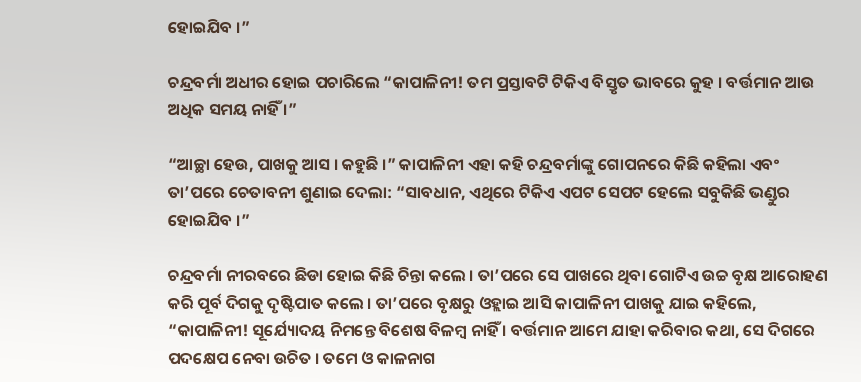ହୋଇଯିବ ।”

ଚନ୍ଦ୍ରବର୍ମା ଅଧୀର ହୋଇ ପଚାରିଲେ “କାପାଳିନୀ! ତମ ପ୍ରସ୍ତାବଟି ଟିକିଏ ବିସ୍ତୃତ ଭାବରେ କୁହ । ବର୍ତ୍ତମାନ ଆଉ ଅଧିକ ସମୟ ନାହିଁ ।”

“ଆଚ୍ଛା ହେଉ, ପାଖକୁ ଆସ । କହୁଛି ।” କାପାଳିନୀ ଏହା କହି ଚନ୍ଦ୍ରବର୍ମାଙ୍କୁ ଗୋପନରେ କିଛି କହିଲା ଏବଂ ତା’ପରେ ଚେତାବନୀ ଶୁଣାଇ ଦେଲା: “ସାବଧାନ, ଏଥିରେ ଟିକିଏ ଏପଟ ସେପଟ ହେଲେ ସବୁକିଛି ଭଣ୍ଡୁର ହୋଇଯିବ ।”

ଚନ୍ଦ୍ରବର୍ମା ନୀରବରେ ଛିଡା ହୋଇ କିଛି ଚିନ୍ତା କଲେ । ତା’ପରେ ସେ ପାଖରେ ଥିବା ଗୋଟିଏ ଉଚ୍ଚ ବୃକ୍ଷ ଆରୋହଣ କରି ପୂର୍ବ ଦିଗକୁ ଦୃଷ୍ଟିପାତ କଲେ । ତା’ପରେ ବୃକ୍ଷରୁ ଓହ୍ଲାଇ ଆସି କାପାଳିନୀ ପାଖକୁ ଯାଇ କହିଲେ, “କାପାଳିନୀ! ସୂର୍ଯ୍ୟୋଦୟ ନିମନ୍ତେ ବିଶେଷ ବିଳମ୍ବ ନାହିଁ । ବର୍ତ୍ତମାନ ଆମେ ଯାହା କରିବାର କଥା, ସେ ଦିଗରେ ପଦକ୍ଷେପ ନେବା ଉଚିତ । ତମେ ଓ କାଳନାଗ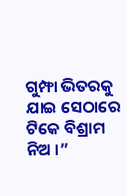ଗୁମ୍ଫା ଭିତରକୁ ଯାଇ ସେଠାରେ ଟିକେ ବିଶ୍ରାମ ନିଅ ।”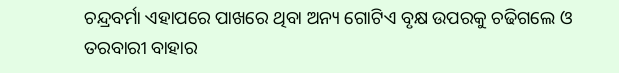ଚନ୍ଦ୍ରବର୍ମା ଏହାପରେ ପାଖରେ ଥିବା ଅନ୍ୟ ଗୋଟିଏ ବୃକ୍ଷ ଉପରକୁ ଚଢିଗଲେ ଓ ତରବାରୀ ବାହାର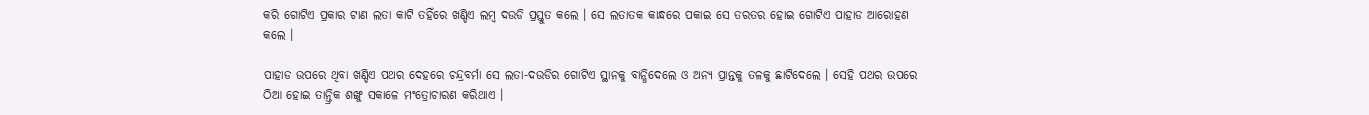କରି ଗୋଟିଏ ପ୍ରକାର ଟାଣ ଲତା କାଟି ତହିଁରେ ଖଣ୍ଡିଏ ଲମ୍ବ ଦଉଡି ପ୍ରସ୍ତୁତ କଲେ । ସେ ଲତାତକ କାନ୍ଧରେ ପକାଇ ସେ ତରତର ହୋଇ ଗୋଟିଏ ପାହାଡ ଆରୋହଣ କଲେ ।

ପାହାଡ ଉପରେ ଥିବା ଖଣ୍ଡିଏ ପଥର ଦେହରେ ଚନ୍ଦ୍ରବର୍ମା ସେ ଲତା-ଦଉଡିର ଗୋଟିଏ ସ୍ଥାନକୁ ବାନ୍ଧିଦେଲେ ଓ ଅନ୍ୟ ପ୍ରାନ୍ତକୁ ତଳକୁ ଛାଟିଦେଲେ । ସେହି ପଥର ଉପରେ ଠିଆ ହୋଇ ତାନ୍ତ୍ରିକ ଶଙ୍ଖୁ ସକାଳେ ମଂତ୍ରୋଚାରଣ କରିଥାଏ ।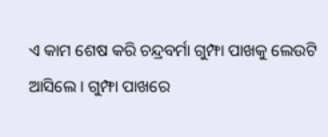ଏ କାମ ଶେଷ କରି ଚନ୍ଦ୍ରବର୍ମା ଗୁମ୍ଫା ପାଖକୁ ଲେଉଟି ଆସିଲେ । ଗୁମ୍ଫା ପାଖରେ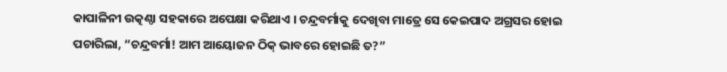କାପାଳିନୀ ଉତ୍କଣ୍ଠା ସହକାରେ ଅପେକ୍ଷା କରିଥାଏ । ଚନ୍ଦ୍ରବର୍ମାକୁ ଦେଖିବା ମାତ୍ରେ ସେ କେଇପାଦ ଅଗ୍ରସର ହୋଇ ପଚାରିଲା, “ଚନ୍ଦ୍ରବର୍ମା! ଆମ ଆୟୋଜନ ଠିକ୍ ଭାବରେ ହୋଇଛି ତ?”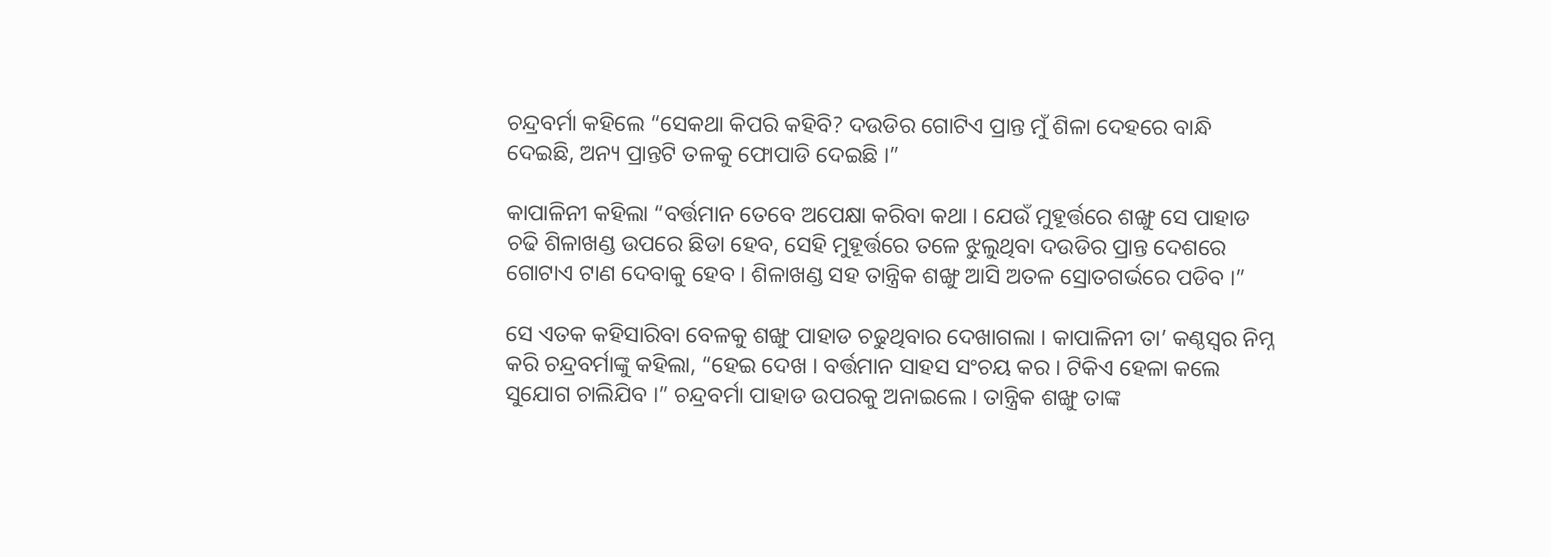ଚନ୍ଦ୍ରବର୍ମା କହିଲେ “ସେକଥା କିପରି କହିବି? ଦଉଡିର ଗୋଟିଏ ପ୍ରାନ୍ତ ମୁଁ ଶିଳା ଦେହରେ ବାନ୍ଧି ଦେଇଛି, ଅନ୍ୟ ପ୍ରାନ୍ତଟି ତଳକୁ ଫୋପାଡି ଦେଇଛି ।”

କାପାଳିନୀ କହିଲା “ବର୍ତ୍ତମାନ ତେବେ ଅପେକ୍ଷା କରିବା କଥା । ଯେଉଁ ମୁହୂର୍ତ୍ତରେ ଶଙ୍ଖୁ ସେ ପାହାଡ ଚଢି ଶିଳାଖଣ୍ଡ ଉପରେ ଛିଡା ହେବ, ସେହି ମୁହୂର୍ତ୍ତରେ ତଳେ ଝୁଲୁଥିବା ଦଉଡିର ପ୍ରାନ୍ତ ଦେଶରେ ଗୋଟାଏ ଟାଣ ଦେବାକୁ ହେବ । ଶିଳାଖଣ୍ଡ ସହ ତାନ୍ତ୍ରିକ ଶଙ୍ଖୁ ଆସି ଅତଳ ସ୍ରୋତଗର୍ଭରେ ପଡିବ ।”

ସେ ଏତକ କହିସାରିବା ବେଳକୁ ଶଙ୍ଖୁ ପାହାଡ ଚଢୁଥିବାର ଦେଖାଗଲା । କାପାଳିନୀ ତା’ କଣ୍ଠସ୍ୱର ନିମ୍ନ କରି ଚନ୍ଦ୍ରବର୍ମାଙ୍କୁ କହିଲା, “ହେଇ ଦେଖ । ବର୍ତ୍ତମାନ ସାହସ ସଂଚୟ କର । ଟିକିଏ ହେଳା କଲେ ସୁଯୋଗ ଚାଲିଯିବ ।” ଚନ୍ଦ୍ରବର୍ମା ପାହାଡ ଉପରକୁ ଅନାଇଲେ । ତାନ୍ତ୍ରିକ ଶଙ୍ଖୁ ତାଙ୍କ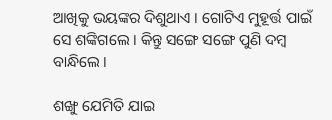ଆଖିକୁ ଭୟଙ୍କର ଦିଶୁଥାଏ । ଗୋଟିଏ ମୁହୂର୍ତ୍ତ ପାଇଁ ସେ ଶଙ୍କିଗଲେ । କିନ୍ତୁ ସଙ୍ଗେ ସଙ୍ଗେ ପୁଣି ଦମ୍ବ ବାନ୍ଧିଲେ ।

ଶଙ୍ଖୁ ଯେମିତି ଯାଇ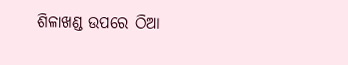ଶିଳାଖଣ୍ଡ ଉପରେ ଠିଆ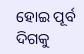ହୋଇ ପୂର୍ବ ଦିଗକୁ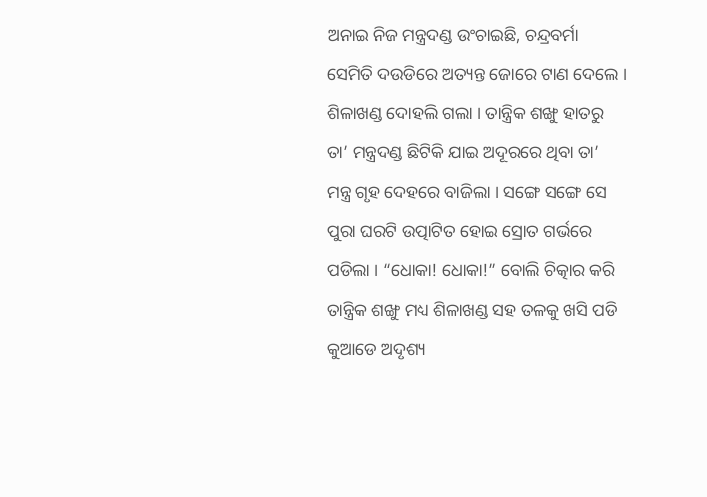ଅନାଇ ନିଜ ମନ୍ତ୍ରଦଣ୍ଡ ଉଂଚାଇଛି, ଚନ୍ଦ୍ରବର୍ମା ସେମିତି ଦଉଡିରେ ଅତ୍ୟନ୍ତ ଜୋରେ ଟାଣ ଦେଲେ । ଶିଳାଖଣ୍ଡ ଦୋହଲି ଗଲା । ତାନ୍ତ୍ରିକ ଶଙ୍ଖୁ ହାତରୁ ତା’ ମନ୍ତ୍ରଦଣ୍ଡ ଛିଟିକି ଯାଇ ଅଦୂରରେ ଥିବା ତା’ ମନ୍ତ୍ର ଗୃହ ଦେହରେ ବାଜିଲା । ସଙ୍ଗେ ସଙ୍ଗେ ସେ ପୁରା ଘରଟି ଉତ୍ପାଟିତ ହୋଇ ସ୍ରୋତ ଗର୍ଭରେ ପଡିଲା । “ଧୋକା! ଧୋକା!” ବୋଲି ଚିତ୍କାର କରି ତାନ୍ତ୍ରିକ ଶଙ୍ଖୁ ମଧ୍ୟ ଶିଳାଖଣ୍ଡ ସହ ତଳକୁ ଖସି ପଡି କୁଆଡେ ଅଦୃଶ୍ୟ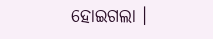ହୋଇଗଲା ।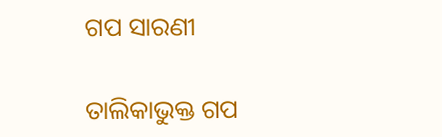ଗପ ସାରଣୀ

ତାଲିକାଭୁକ୍ତ ଗପ